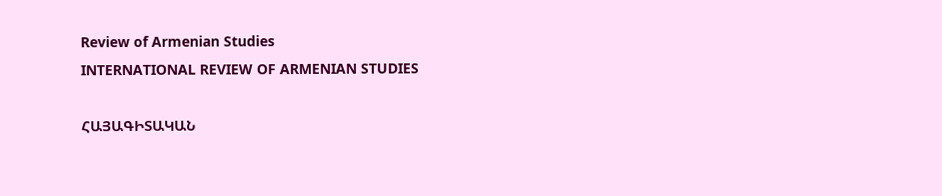Review of Armenian Studies
INTERNATIONAL REVIEW OF ARMENIAN STUDIES

ՀԱՅԱԳԻՏԱԿԱՆ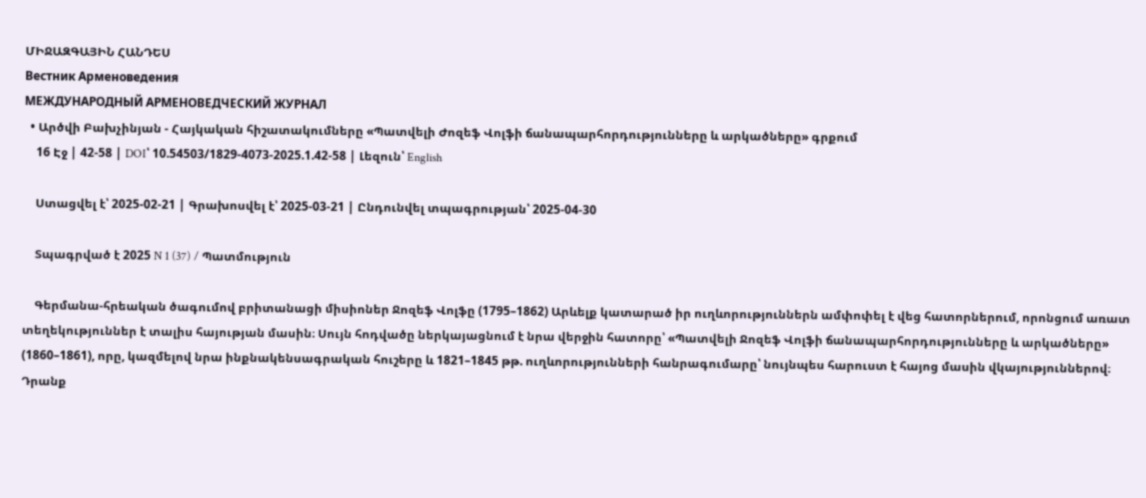ՄԻՋԱԶԳԱՅԻՆ ՀԱՆԴԵՍ
Вестник Арменоведения
МЕЖДУНАРОДНЫЙ АРМЕНОВЕДЧЕСКИЙ ЖУРНАЛ
  • Արծվի Բախչինյան - Հայկական հիշատակումները «Պատվելի Ժոզեֆ Վոլֆի ճանապարհորդությունները և արկածները» գրքում
    16 Էջ | 42-58 | DOI՝ 10.54503/1829-4073-2025.1.42-58 | Լեզուն՝ English

    Ստացվել է՝ 2025-02-21 | Գրախոսվել է՝ 2025-03-21 | Ընդունվել տպագրության՝ 2025-04-30

    Տպագրված է 2025 N 1 (37) / Պատմություն

    Գերմանա-հրեական ծագումով բրիտանացի միսիոներ Ջոզեֆ Վոլֆը (1795–1862) Արևելք կատարած իր ուղևորություններն ամփոփել է վեց հատորներում, որոնցում առատ տեղեկություններ է տալիս հայության մասին։ Սույն հոդվածը ներկայացնում է նրա վերջին հատորը՝ «Պատվելի Ջոզեֆ Վոլֆի ճանապարհորդությունները և արկածները» (1860–1861), որը, կազմելով նրա ինքնակենսագրական հուշերը և 1821–1845 թթ. ուղևորությունների հանրագումարը՝ նույնպես հարուստ է հայոց մասին վկայություններով։ Դրանք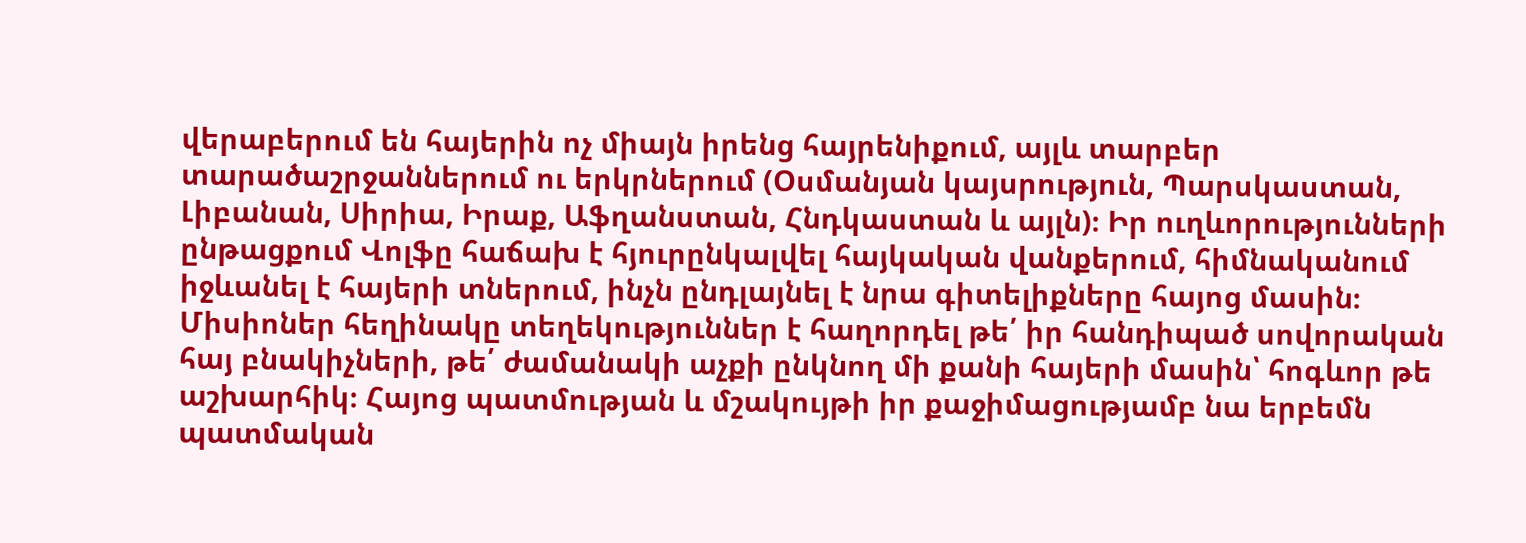վերաբերում են հայերին ոչ միայն իրենց հայրենիքում, այլև տարբեր տարածաշրջաններում ու երկրներում (Օսմանյան կայսրություն, Պարսկաստան, Լիբանան, Սիրիա, Իրաք, Աֆղանստան, Հնդկաստան և այլն)։ Իր ուղևորությունների ընթացքում Վոլֆը հաճախ է հյուրընկալվել հայկական վանքերում, հիմնականում իջևանել է հայերի տներում, ինչն ընդլայնել է նրա գիտելիքները հայոց մասին։ Միսիոներ հեղինակը տեղեկություններ է հաղորդել թե՛ իր հանդիպած սովորական հայ բնակիչների, թե՛ ժամանակի աչքի ընկնող մի քանի հայերի մասին՝ հոգևոր թե աշխարհիկ։ Հայոց պատմության և մշակույթի իր քաջիմացությամբ նա երբեմն պատմական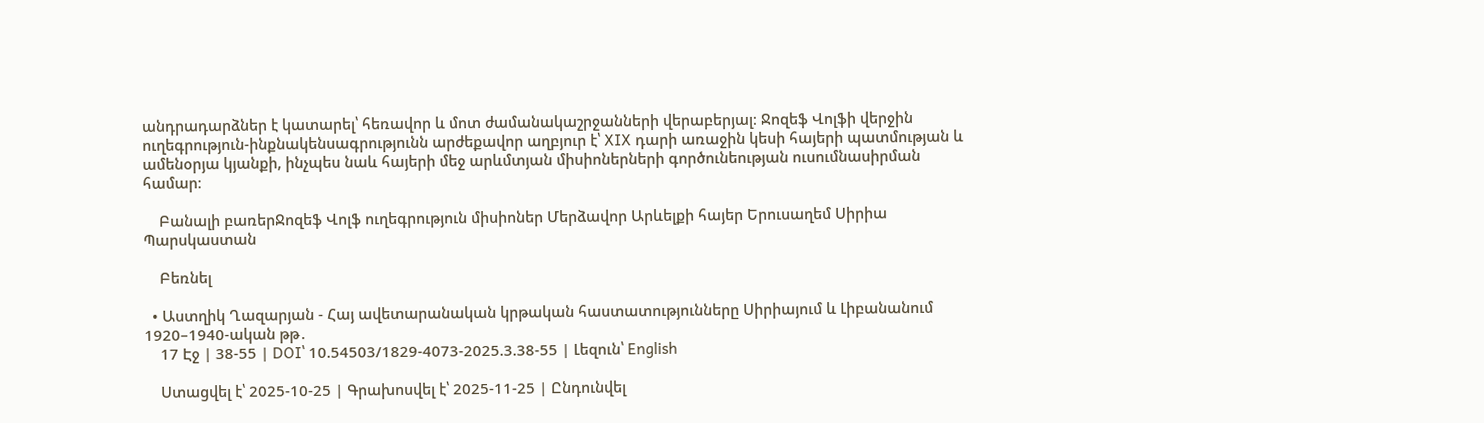անդրադարձներ է կատարել՝ հեռավոր և մոտ ժամանակաշրջանների վերաբերյալ։ Ջոզեֆ Վոլֆի վերջին ուղեգրություն-ինքնակենսագրությունն արժեքավոր աղբյուր է՝ XIX դարի առաջին կեսի հայերի պատմության և ամենօրյա կյանքի, ինչպես նաև հայերի մեջ արևմտյան միսիոներների գործունեության ուսումնասիրման համար։

    Բանալի բառերՋոզեֆ Վոլֆ ուղեգրություն միսիոներ Մերձավոր Արևելքի հայեր Երուսաղեմ Սիրիա Պարսկաստան

    Բեռնել

  • Աստղիկ Ղազարյան - Հայ ավետարանական կրթական հաստատությունները Սիրիայում և Լիբանանում 1920–1940-ական թթ․
    17 Էջ | 38-55 | DOI՝ 10.54503/1829-4073-2025.3.38-55 | Լեզուն՝ English

    Ստացվել է՝ 2025-10-25 | Գրախոսվել է՝ 2025-11-25 | Ընդունվել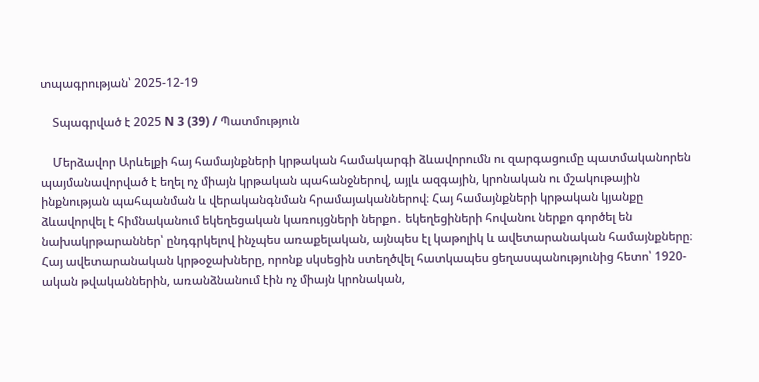տպագրության՝ 2025-12-19

    Տպագրված է 2025 N 3 (39) / Պատմություն

    Մերձավոր Արևելքի հայ համայնքների կրթական համակարգի ձևավորումն ու զարգացումը պատմականորեն պայմանավորված է եղել ոչ միայն կրթական պահանջներով, այլև ազգային, կրոնական ու մշակութային ինքնության պահպանման և վերականգնման հրամայականներով։ Հայ համայնքների կրթական կյանքը ձևավորվել է հիմնականում եկեղեցական կառույցների ներքո․ եկեղեցիների հովանու ներքո գործել են նախակրթարաններ՝ ընդգրկելով ինչպես առաքելական, այնպես էլ կաթոլիկ և ավետարանական համայնքները։ Հայ ավետարանական կրթօջախները, որոնք սկսեցին ստեղծվել հատկապես ցեղասպանությունից հետո՝ 1920-ական թվականներին, առանձնանում էին ոչ միայն կրոնական,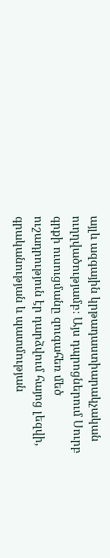այլև ազգային կրթադաստիարակչական ուղղվածությամբ։ Այս դպրոցներում Սուրբ գրքի ուսուցմանը զուգահեռ մեծ ուշադրություն էր դարձվում հայոց լեզվի, գրականության և պատմության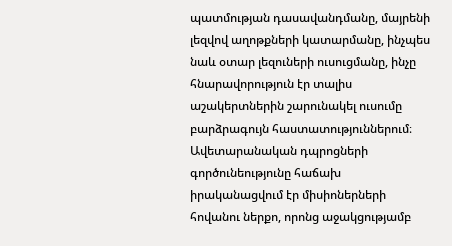պատմության դասավանդմանը, մայրենի լեզվով աղոթքների կատարմանը, ինչպես նաև օտար լեզուների ուսուցմանը, ինչը հնարավորություն էր տալիս աշակերտներին շարունակել ուսումը բարձրագույն հաստատություններում։ Ավետարանական դպրոցների գործունեությունը հաճախ իրականացվում էր միսիոներների հովանու ներքո, որոնց աջակցությամբ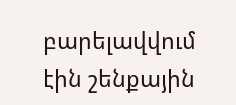բարելավվում էին շենքային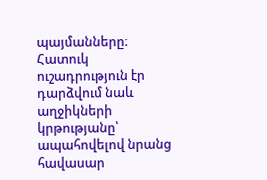պայմանները։ Հատուկ ուշադրություն էր դարձվում նաև աղջիկների կրթությանը՝ ապահովելով նրանց հավասար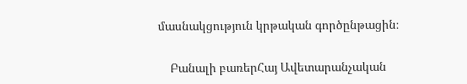մասնակցություն կրթական գործընթացին։

    Բանալի բառերՀայ Ավետարանչական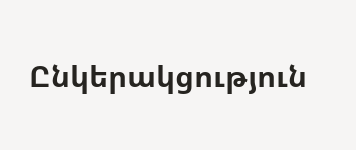Ընկերակցություն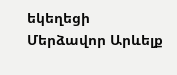եկեղեցի Մերձավոր Արևելք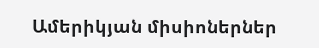Ամերիկյան միսիոներներ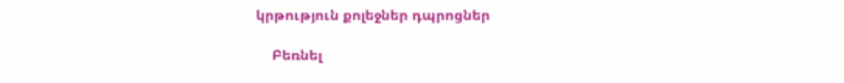կրթություն քոլեջներ դպրոցներ

    Բեռնել